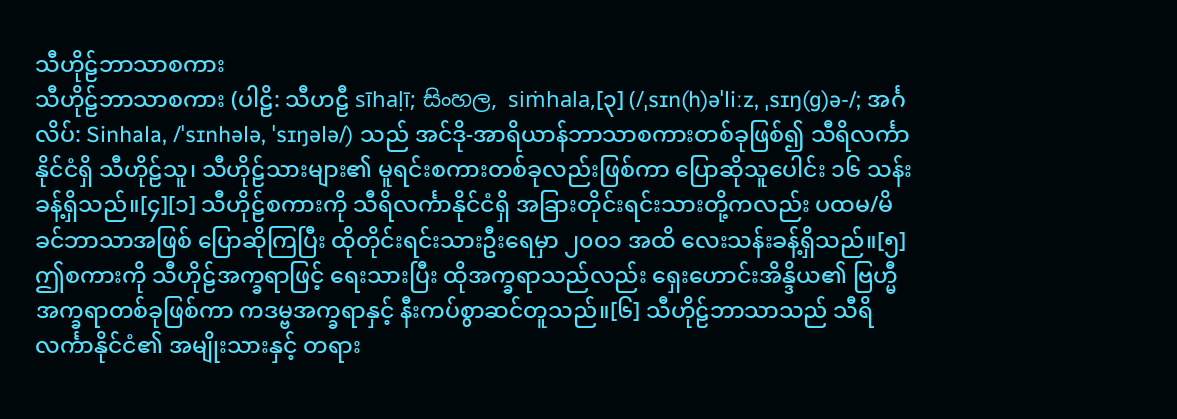သီဟိုဠ်ဘာသာစကား
သီဟိုဠ်ဘာသာစကား (ပါဠိ: သီဟဠီ sīhaḷī; සිංහල, siṁhala,[၃] (/ˌsɪn(h)əˈliːz, ˌsɪŋ(ɡ)ə-/; အင်္ဂလိပ်: Sinhala, /ˈsɪnhələ, ˈsɪŋələ/) သည် အင်ဒို-အာရိယာန်ဘာသာစကားတစ်ခုဖြစ်၍ သီရိလင်္ကာနိုင်ငံရှိ သီဟိုဠ်သူ၊ သီဟိုဠ်သားများ၏ မူရင်းစကားတစ်ခုလည်းဖြစ်ကာ ပြောဆိုသူပေါင်း ၁၆ သန်းခန့်ရှိသည်။[၄][၁] သီဟိုဠ်စကားကို သီရိလင်္ကာနိုင်ငံရှိ အခြားတိုင်းရင်းသားတို့ကလည်း ပထမ/မိခင်ဘာသာအဖြစ် ပြောဆိုကြပြီး ထိုတိုင်းရင်းသားဦးရေမှာ ၂၀၀၁ အထိ လေးသန်းခန့်ရှိသည်။[၅] ဤစကားကို သီဟိုဠ်အက္ခရာဖြင့် ရေးသားပြီး ထိုအက္ခရာသည်လည်း ရှေးဟောင်းအိန္ဒိယ၏ ဗြဟ္မီအက္ခရာတစ်ခုဖြစ်ကာ ကဒမ္ဗအက္ခရာနှင့် နီးကပ်စွာဆင်တူသည်။[၆] သီဟိုဠ်ဘာသာသည် သီရိလင်္ကာနိုင်ငံ၏ အမျိုးသားနှင့် တရား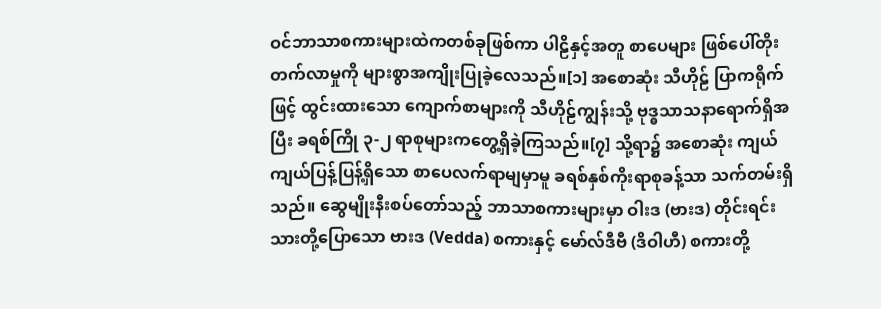ဝင်ဘာသာစကားများထဲကတစ်ခုဖြစ်ကာ ပါဠိနှင့်အတူ စာပေများ ဖြစ်ပေါ်တိုးတက်လာမှုကို များစွာအကျိုးပြုခဲ့လေသည်။[၁] အစောဆုံး သီဟိုဠ် ပြာကရိုက်ဖြင့် ထွင်းထားသော ကျောက်စာများကို သီဟိုဠ်ကျွန်းသို့ ဗုဒ္ဓသာသနာရောက်ရှိအပြီး ခရစ်ကြို ၃-၂ ရာစုများကတွေ့ရှိခဲ့ကြသည်။[၇] သို့ရာ၌ အစောဆုံး ကျယ်ကျယ်ပြန့်ပြန့်ရှိသော စာပေလက်ရာမျမှာမူ ခရစ်နှစ်ကိုးရာစုခန့်သာ သက်တမ်းရှိသည်။ ဆွေမျိုးနီးစပ်တော်သည့် ဘာသာစကားများမှာ ဝါးဒ (ဗားဒ) တိုင်းရင်းသားတို့ပြောသော ဗားဒ (Vedda) စကားနှင့် မော်လ်ဒီဗီ (ဒိဝါဟီ) စကားတို့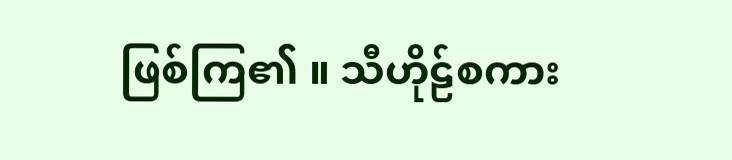ဖြစ်ကြ၏ ။ သီဟိုဠ်စကား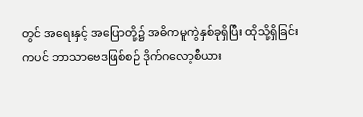တွင် အရေးနှင့် အပြောတို့၌ အဓိကမူကွဲနှစ်ခုရှိပြီး ထိုသို့ရှိခြင်းကပင် ဘာသာဗေဒဖြစ်စဉ် ဒိုက်ဂလော့စီယား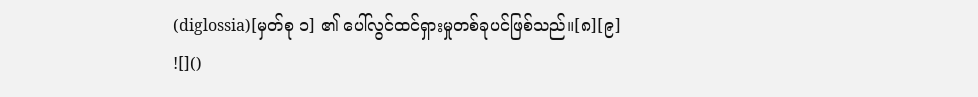(diglossia)[မှတ်စု ၁] ၏ ပေါ်လွင်ထင်ရှားမှုတစ်ခုပင်ဖြစ်သည်။[၈][၉] ![]()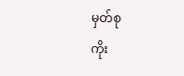မှတ်စု
ကိုး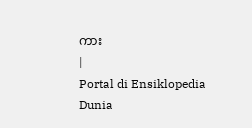ကား
|
Portal di Ensiklopedia Dunia